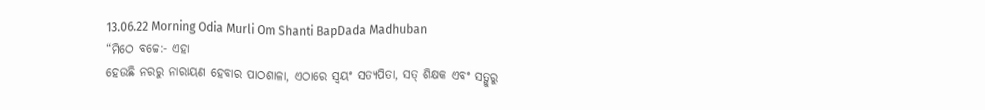13.06.22 Morning Odia Murli Om Shanti BapDada Madhuban
“ମିଠେ ବଚ୍ଚେ:- ଏହା
ହେଉଛି ନରରୁ ନାରାୟଣ ହେବାର ପାଠଶାଳା, ଏଠାରେ ସ୍ୱୟଂ ସତ୍ୟପିତା, ସତ୍ ଶିକ୍ଷକ ଏବଂ ସତ୍ଗୁରୁ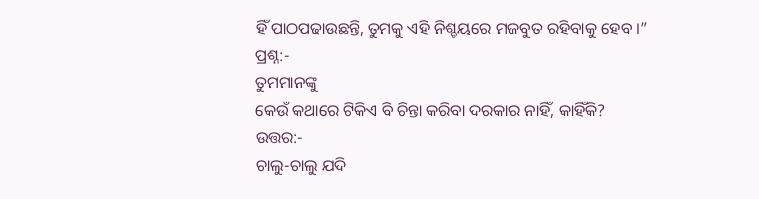ହିଁ ପାଠପଢାଉଛନ୍ତି, ତୁମକୁ ଏହି ନିଶ୍ଚୟରେ ମଜବୁତ ରହିବାକୁ ହେବ ।”
ପ୍ରଶ୍ନ:-
ତୁମମାନଙ୍କୁ
କେଉଁ କଥାରେ ଟିକିଏ ବି ଚିନ୍ତା କରିବା ଦରକାର ନାହିଁ, କାହିଁକି?
ଉତ୍ତର:-
ଚାଲୁ-ଚାଲୁ ଯଦି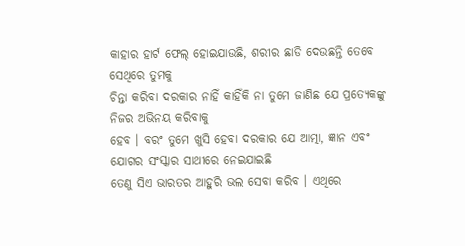କାହାର ହାର୍ଟ ଫେଲ୍ ହୋଇଯାଉଛି, ଶରୀର ଛାଡି ଦେଉଛନ୍ତି ତେବେ ସେଥିରେ ତୁମକୁ
ଚିନ୍ତା କରିବା ଦରକାର ନାହିଁ କାହିଁକି ନା ତୁମେ ଜାଣିଛ ଯେ ପ୍ରତ୍ୟେକଙ୍କୁ ନିଜର ଅଭିନୟ କରିବାକୁ
ହେବ । ବରଂ ତୁମେ ଖୁସି ହେବା ଦରକାର ଯେ ଆତ୍ମା, ଜ୍ଞାନ ଏବଂ ଯୋଗର ସଂସ୍କାର ସାଥୀରେ ନେଇଯାଇଛି
ତେଣୁ ସିଏ ଭାରତର ଆହୁରି ଭଲ ସେବା କରିବ । ଏଥିରେ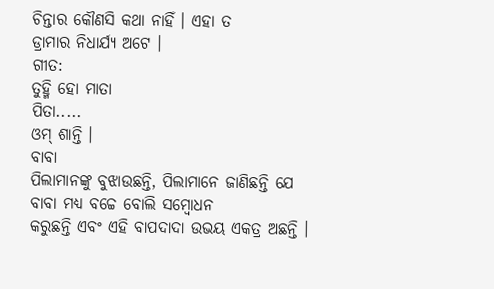ଚିନ୍ତାର କୌଣସି କଥା ନାହିଁ । ଏହା ତ
ଡ୍ରାମାର ନିଧାର୍ଯ୍ୟ ଅଟେ ।
ଗୀତ:
ତୁହ୍ମି ହୋ ମାତା
ପିତା.....
ଓମ୍ ଶାନ୍ତି ।
ବାବା
ପିଲାମାନଙ୍କୁ ବୁଝାଉଛନ୍ତି, ପିଲାମାନେ ଜାଣିଛନ୍ତି ଯେ ବାବା ମଧ୍ୟ ବଚ୍ଚେ ବୋଲି ସମ୍ବୋଧନ
କରୁଛନ୍ତି ଏବଂ ଏହି ବାପଦାଦା ଉଭୟ ଏକତ୍ର ଅଛନ୍ତି ।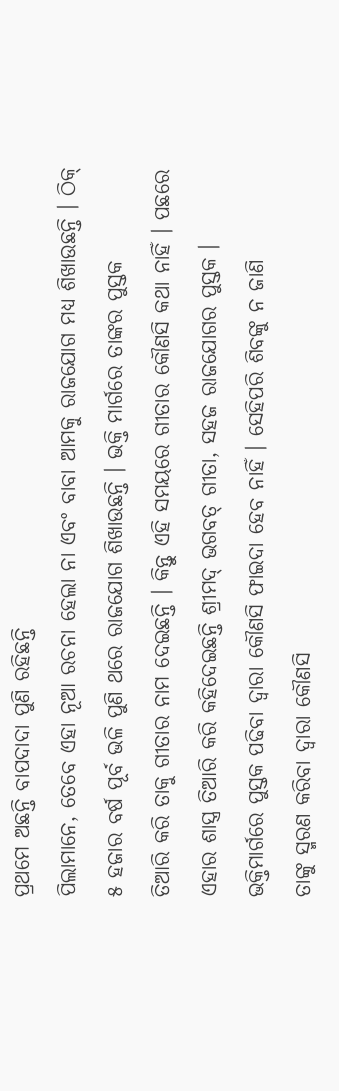ପ୍ରଥମେ ଅଛନ୍ତି ବାପଦାଦା ପୁଣି ରହିଛନ୍ତି
ପିଲାମାନେ, ତେବେ ଏହା ନୂଆ ରଚନା ହେଲା ନା ଏବଂ ବାବା ଆମକୁ ରାଜଯୋଗ ମଧ୍ୟ ଶିଖାଉଛନ୍ତି । ଠିକ୍
୫ ହଜାର ବର୍ଷ ପୂର୍ବ ଭଳି ପୁଣି ଥରେ ରାଜଯୋଗ ଶିଖାଉଛନ୍ତି । ଭକ୍ତି ମାର୍ଗରେ ତାଙ୍କର ପୁସ୍ତକ
ତିଆରି କରି ତାକୁ ଗୀତାର ନାମ ଦେଇଛନ୍ତି । କିନ୍ତୁ ଏହି ସମୟରେ ଗୀତାର କୌଣସି କଥା ନାହିଁ । ପଛରେ
ଏହାର ଶାସ୍ତ୍ର ତିଆରି କରି କହିଦେଇଛନ୍ତି ଶ୍ରୀମଦ୍ ଭଗବତ୍ ଗୀତା, ସହଜ ରାଜଯୋଗର ପୁସ୍ତକ ।
ଭକ୍ତିମାର୍ଗରେ ପୁସ୍ତକ ପଢିବା ଦ୍ୱାରା କୌଣସି ଫାଇଦା ହେବ ନାହିଁ । ସେହିପରି ଶିବଙ୍କୁ ନ ଜାଣି
ତାଙ୍କୁ ସ୍ମରଣ କରିବା ଦ୍ୱାରା କୌଣସି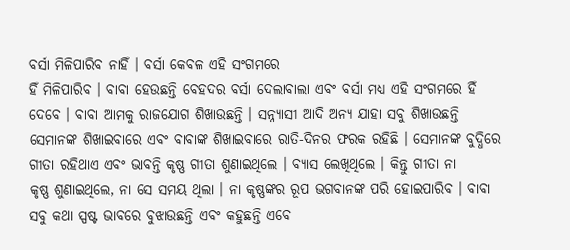ବର୍ସା ମିଳିପାରିବ ନାହିଁ । ବର୍ସା କେବଳ ଏହି ସଂଗମରେ
ହିଁ ମିଳିପାରିବ । ବାବା ହେଉଛନ୍ତି ବେହଦର ବର୍ସା ଦେଲାବାଲା ଏବଂ ବର୍ସା ମଧ୍ୟ ଏହି ସଂଗମରେ ହିଁ
ଦେବେ । ବାବା ଆମକୁ ରାଜଯୋଗ ଶିଖାଉଛନ୍ତି । ସନ୍ନ୍ୟାସୀ ଆଦି ଅନ୍ୟ ଯାହା ସବୁ ଶିଖାଉଛନ୍ତି
ସେମାନଙ୍କ ଶିଖାଇବାରେ ଏବଂ ବାବାଙ୍କ ଶିଖାଇବାରେ ରାତି-ଦିନର ଫରକ ରହିଛି । ସେମାନଙ୍କ ବୁଦ୍ଧିରେ
ଗୀତା ରହିଥାଏ ଏବଂ ଭାବନ୍ତି କୃଷ୍ଣ ଗୀତା ଶୁଣାଇଥିଲେ । ବ୍ୟାସ ଲେଖିଥିଲେ । କିନ୍ତୁ ଗୀତା ନା
କୃଷ୍ଣ ଶୁଣାଇଥିଲେ, ନା ସେ ସମୟ ଥିଲା । ନା କୃଷ୍ଣଙ୍କର ରୂପ ଭଗବାନଙ୍କ ପରି ହୋଇପାରିବ । ବାବା
ସବୁ କଥା ସ୍ପଷ୍ଟ ଭାବରେ ବୁଝାଉଛନ୍ତି ଏବଂ କହୁଛନ୍ତି ଏବେ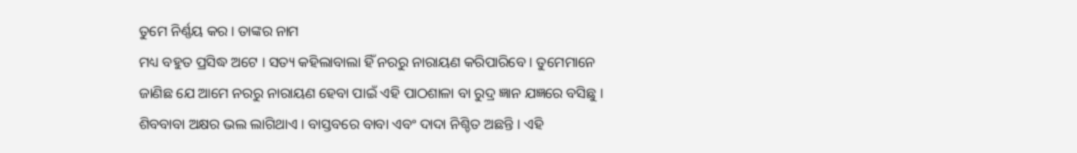ତୁମେ ନିର୍ଣ୍ଣୟ କର । ତାଙ୍କର ନାମ
ମଧ୍ୟ ବହୁତ ପ୍ରସିଦ୍ଧ ଅଟେ । ସତ୍ୟ କହିଲାବାଲା ହିଁ ନରରୁ ନାରାୟଣ କରିପାରିବେ । ତୁମେମାନେ
ଜାଣିଛ ଯେ ଆମେ ନରରୁ ନାରାୟଣ ହେବା ପାଇଁ ଏହି ପାଠଶାଳା ବା ରୁଦ୍ର ଜ୍ଞାନ ଯଜ୍ଞରେ ବସିଛୁ ।
ଶିବବାବା ଅକ୍ଷର ଭଲ ଲାଗିଥାଏ । ବାସ୍ତବରେ ବାବା ଏବଂ ଦାଦା ନିଶ୍ଚିତ ଅଛନ୍ତି । ଏହି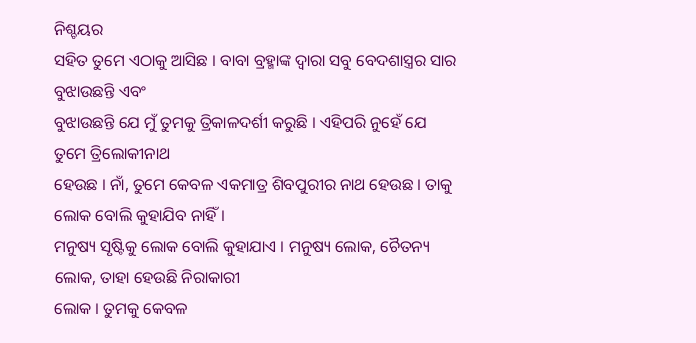ନିଶ୍ଚୟର
ସହିତ ତୁମେ ଏଠାକୁ ଆସିଛ । ବାବା ବ୍ରହ୍ମାଙ୍କ ଦ୍ୱାରା ସବୁ ବେଦଶାସ୍ତ୍ରର ସାର ବୁଝାଉଛନ୍ତି ଏବଂ
ବୁଝାଉଛନ୍ତି ଯେ ମୁଁ ତୁମକୁ ତ୍ରିକାଳଦର୍ଶୀ କରୁଛି । ଏହିପରି ନୁହେଁ ଯେ ତୁମେ ତ୍ରିଲୋକୀନାଥ
ହେଉଛ । ନାଁ, ତୁମେ କେବଳ ଏକମାତ୍ର ଶିବପୁରୀର ନାଥ ହେଉଛ । ତାକୁ ଲୋକ ବୋଲି କୁହାଯିବ ନାହିଁ ।
ମନୁଷ୍ୟ ସୃଷ୍ଟିକୁ ଲୋକ ବୋଲି କୁହାଯାଏ । ମନୁଷ୍ୟ ଲୋକ, ଚୈତନ୍ୟ ଲୋକ, ତାହା ହେଉଛି ନିରାକାରୀ
ଲୋକ । ତୁମକୁ କେବଳ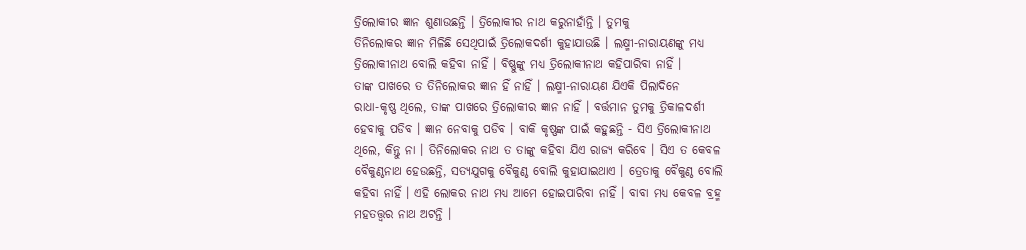ତ୍ରିଲୋକୀର ଜ୍ଞାନ ଶୁଣାଉଛନ୍ତି । ତ୍ରିଲୋକୀର ନାଥ କରୁନାହାଁନ୍ତି । ତୁମକୁ
ତିନିଲୋକର ଜ୍ଞାନ ମିଳିଛି ସେଥିପାଇଁ ତ୍ରିଲୋକଦର୍ଶୀ କୁହାଯାଉଛି । ଲକ୍ଷ୍ମୀ-ନାରାୟଣଙ୍କୁ ମଧ୍ୟ
ତ୍ରିଲୋକୀନାଥ ବୋଲି କହିବା ନାହିଁ । ବିଷ୍ଣୁଙ୍କୁ ମଧ୍ୟ ତ୍ରିଲୋକୀନାଥ କହିପାରିବା ନାହିଁ ।
ତାଙ୍କ ପାଖରେ ତ ତିନିଲୋକର ଜ୍ଞାନ ହିଁ ନାହିଁ । ଲକ୍ଷ୍ମୀ-ନାରାୟଣ ଯିଏକି ପିଲାଦିନେ
ରାଧା-କୃଷ୍ଣ ଥିଲେ, ତାଙ୍କ ପାଖରେ ତ୍ରିଲୋକୀର ଜ୍ଞାନ ନାହିଁ । ବର୍ତ୍ତମାନ ତୁମକୁ ତ୍ରିକାଳଦର୍ଶୀ
ହେବାକୁ ପଡିବ । ଜ୍ଞାନ ନେବାକୁ ପଡିବ । ବାକି କୃଷ୍ଣଙ୍କ ପାଇଁ କହୁଛନ୍ତି - ସିଏ ତ୍ରିଲୋକୀନାଥ
ଥିଲେ, କିନ୍ତୁ ନା । ତିନିଲୋକର ନାଥ ତ ତାଙ୍କୁ କହିବା ଯିଏ ରାଜ୍ୟ କରିବେ । ସିଏ ତ କେବଳ
ବୈକୁଣ୍ଠନାଥ ହେଉଛନ୍ତି, ସତ୍ୟଯୁଗକୁ ବୈକୁଣ୍ଠ ବୋଲି କୁହାଯାଇଥାଏ । ତ୍ରେତାକୁ ବୈକୁଣ୍ଠ ବୋଲି
କହିବା ନାହିଁ । ଏହି ଲୋକର ନାଥ ମଧ୍ୟ ଆମେ ହୋଇପାରିବା ନାହିଁ । ବାବା ମଧ୍ୟ କେବଳ ବ୍ରହ୍ମ
ମହତତ୍ତ୍ୱର ନାଥ ଅଟନ୍ତି ।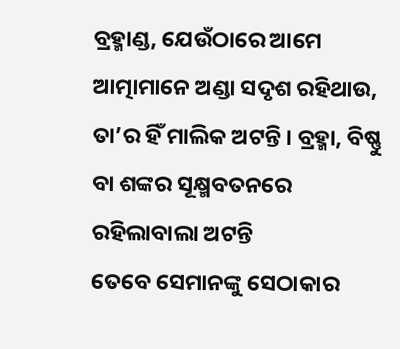ବ୍ରହ୍ମାଣ୍ଡ, ଯେଉଁଠାରେ ଆମେ ଆତ୍ମାମାନେ ଅଣ୍ଡା ସଦୃଶ ରହିଥାଉ,
ତା’ର ହିଁ ମାଲିକ ଅଟନ୍ତି । ବ୍ରହ୍ମା, ବିଷ୍ଣୁ ବା ଶଙ୍କର ସୂକ୍ଷ୍ମବତନରେ ରହିଲାବାଲା ଅଟନ୍ତି
ତେବେ ସେମାନଙ୍କୁ ସେଠାକାର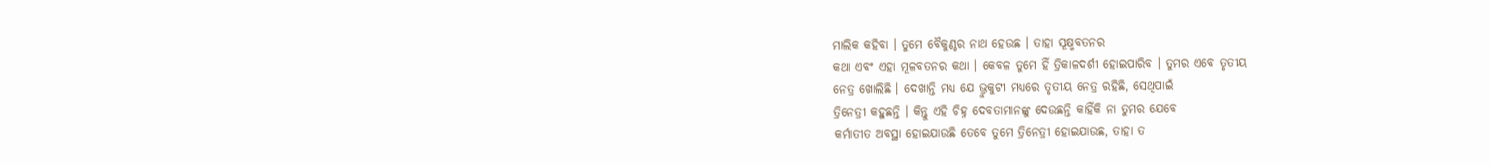ମାଲିକ କହିବା । ତୁମେ ବୈକୁଣ୍ଠର ନାଥ ହେଉଛ । ତାହା ସୂକ୍ଷ୍ମବତନର
କଥା ଏବଂ ଏହା ମୂଳବତନର କଥା । କେବଳ ତୁମେ ହିଁ ତ୍ରିକାଳଦର୍ଶୀ ହୋଇପାରିବ । ତୁମର ଏବେ ତୃତୀୟ
ନେତ୍ର ଖୋଲିଛି । ଦେଖାନ୍ତି ମଧ୍ୟ ଯେ ଭ୍ରୁକୁଟୀ ମଧ୍ୟରେ ତୃତୀୟ ନେତ୍ର ରହିଛି, ସେଥିପାଇଁ
ତ୍ରିନେତ୍ରୀ କହୁଛନ୍ତି । କିନ୍ତୁ ଏହି ଚିହ୍ନ ଦେବତାମାନଙ୍କୁ ଦେଉଛନ୍ତି କାହିଁକି ନା ତୁମର ଯେବେ
କର୍ମାତୀତ ଅବସ୍ଥା ହୋଇଯାଉଛି ତେବେ ତୁମେ ତ୍ରିନେତ୍ରୀ ହୋଇଯାଉଛ, ତାହା ତ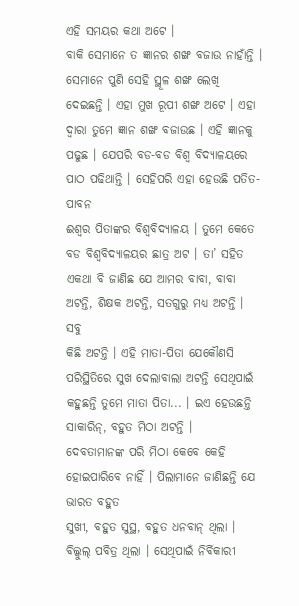ଏହି ସମୟର କଥା ଅଟେ ।
ବାକି ସେମାନେ ତ ଜ୍ଞାନର ଶଙ୍ଖ ବଜାଉ ନାହାଁନ୍ତି । ସେମାନେ ପୁଣି ସେହି ସ୍ଥୂଳ ଶଙ୍ଖ ଲେଖି
ଦେଇଛନ୍ତି । ଏହା ମୁଖ ରୂପୀ ଶଙ୍ଖ ଅଟେ । ଏହା ଦ୍ୱାରା ତୁମେ ଜ୍ଞାନ ଶଙ୍ଖ ବଜାଉଛ । ଏହି ଜ୍ଞାନକୁ
ପଢୁଛ । ଯେପରି ବଡ-ବଡ ବିଶ୍ୱ ବିଦ୍ୟାଳୟରେ ପାଠ ପଢିଥାନ୍ତି । ସେହିପରି ଏହା ହେଉଛି ପତିତ-ପାବନ
ଈଶ୍ୱର ପିତାଙ୍କର ବିଶ୍ୱବିଦ୍ୟାଳୟ । ତୁମେ କେତେ ବଡ ବିଶ୍ୱବିଦ୍ୟାଳୟର ଛାତ୍ର ଅଟ । ତା’ ସହିତ
ଏକଥା ବି ଜାଣିଛ ଯେ ଆମର ବାବା, ବାବା ଅଟନ୍ତି, ଶିକ୍ଷକ ଅଟନ୍ତି, ସତଗୁରୁ ମଧ୍ୟ ଅଟନ୍ତି । ସବୁ
କିଛି ଅଟନ୍ତି । ଏହି ମାତା-ପିତା ଯେକୌଣସି ପରିସ୍ଥିତିରେ ସୁଖ ଦେଲାବାଲା ଅଟନ୍ତି ସେଥିପାଇଁ
କହୁଛନ୍ତି ତୁମେ ମାତା ପିତା... । ଇଏ ହେଉଛନ୍ତି ସାକାରିନ୍, ବହୁତ ମିଠା ଅଟନ୍ତି ।
ଦେବତାମାନଙ୍କ ପରି ମିଠା କେବେ କେହି ହୋଇପାରିବେ ନାହିଁ । ପିଲାମାନେ ଜାଣିଛନ୍ତି ଯେ ଭାରତ ବହୁତ
ସୁଖୀ, ବହୁତ ସୁସ୍ଥ, ବହୁତ ଧନବାନ୍ ଥିଲା । ବିଲ୍କୁଲ୍ ପବିତ୍ର ଥିଲା । ସେଥିପାଇଁ ନିର୍ବିକାରୀ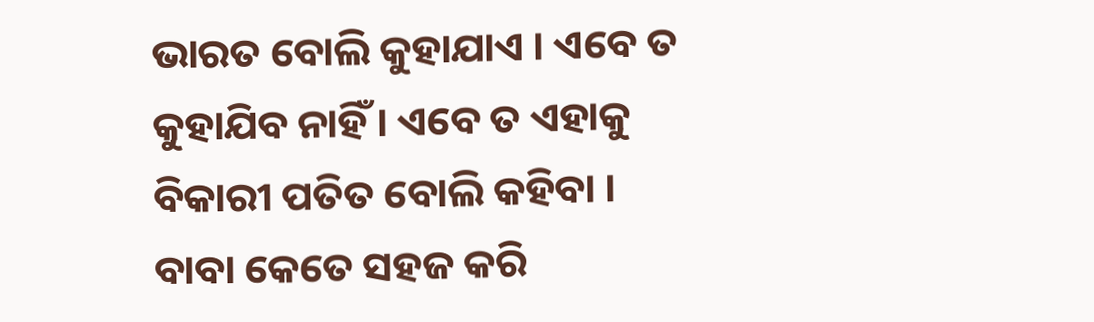ଭାରତ ବୋଲି କୁହାଯାଏ । ଏବେ ତ କୁହାଯିବ ନାହିଁ । ଏବେ ତ ଏହାକୁ ବିକାରୀ ପତିତ ବୋଲି କହିବା ।
ବାବା କେତେ ସହଜ କରି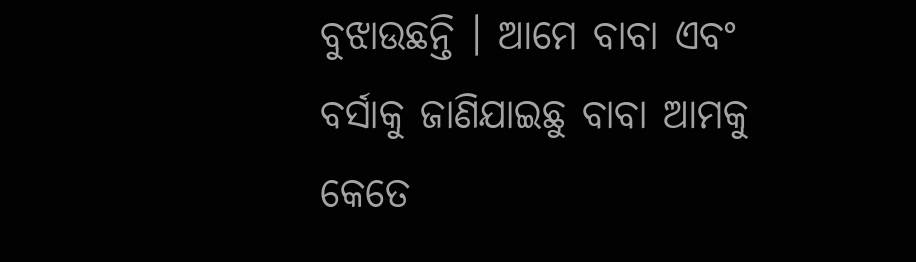ବୁଝାଉଛନ୍ତି । ଆମେ ବାବା ଏବଂ ବର୍ସାକୁ ଜାଣିଯାଇଛୁ ବାବା ଆମକୁ କେତେ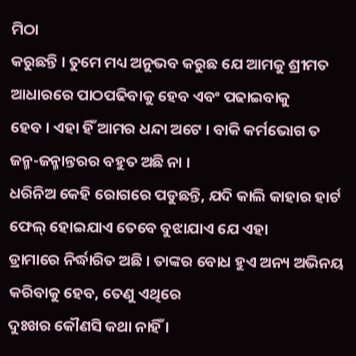ମିଠା
କରୁଛନ୍ତି । ତୁମେ ମଧ୍ୟ ଅନୁଭବ କରୁଛ ଯେ ଆମକୁ ଶ୍ରୀମତ ଆଧାରରେ ପାଠପଢିବାକୁ ହେବ ଏବଂ ପଢାଇବାକୁ
ହେବ । ଏହା ହିଁ ଆମର ଧନ୍ଦା ଅଟେ । ବାକି କର୍ମଭୋଗ ତ ଜନ୍ମ-ଜନ୍ମାନ୍ତରର ବହୁତ ଅଛି ନା ।
ଧରିନିଅ କେହି ରୋଗରେ ପଡୁଛନ୍ତି, ଯଦି କାଲି କାହାର ହାର୍ଟ ଫେଲ୍ ହୋଇଯାଏ ତେବେ ବୁଝାଯାଏ ଯେ ଏହା
ଡ୍ରାମାରେ ନିର୍ଦ୍ଧାରିତ ଅଛି । ତାଙ୍କର ବୋଧ ହୁଏ ଅନ୍ୟ ଅଭିନୟ କରିବାକୁ ହେବ, ତେଣୁ ଏଥିରେ
ଦୁଃଖର କୌଣସି କଥା ନାହିଁ ।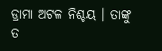ଡ୍ରାମା ଅଟଳ ନିଶ୍ଚୟ । ତାଙ୍କୁ ତ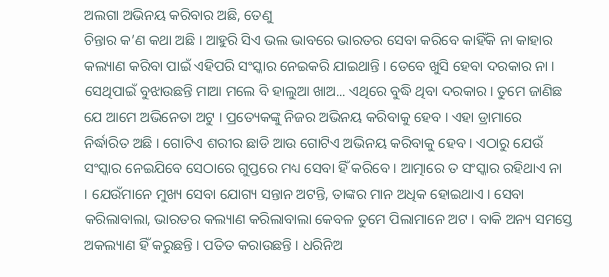ଅଲଗା ଅଭିନୟ କରିବାର ଅଛି, ତେଣୁ
ଚିନ୍ତାର କ’ଣ କଥା ଅଛି । ଆହୁରି ସିଏ ଭଲ ଭାବରେ ଭାରତର ସେବା କରିବେ କାହିଁକି ନା କାହାର
କଲ୍ୟାଣ କରିବା ପାଇଁ ଏହିପରି ସଂସ୍କାର ନେଇକରି ଯାଇଥାନ୍ତି । ତେବେ ଖୁସି ହେବା ଦରକାର ନା ।
ସେଥିପାଇଁ ବୁଝାଉଛନ୍ତି ମାଆ ମଲେ ବି ହାଲୁଆ ଖାଅ... ଏଥିରେ ବୁଦ୍ଧି ଥିବା ଦରକାର । ତୁମେ ଜାଣିଛ
ଯେ ଆମେ ଅଭିନେତା ଅଟୁ । ପ୍ରତ୍ୟେକଙ୍କୁ ନିଜର ଅଭିନୟ କରିବାକୁ ହେବ । ଏହା ଡ୍ରାମାରେ
ନିର୍ଦ୍ଧାରିତ ଅଛି । ଗୋଟିଏ ଶରୀର ଛାଡି ଆଉ ଗୋଟିଏ ଅଭିନୟ କରିବାକୁ ହେବ । ଏଠାରୁ ଯେଉଁ
ସଂସ୍କାର ନେଇଯିବେ ସେଠାରେ ଗୁପ୍ତରେ ମଧ୍ୟ ସେବା ହିଁ କରିବେ । ଆତ୍ମାରେ ତ ସଂସ୍କାର ରହିଥାଏ ନା
। ଯେଉଁମାନେ ମୁଖ୍ୟ ସେବା ଯୋଗ୍ୟ ସନ୍ତାନ ଅଟନ୍ତି, ତାଙ୍କର ମାନ ଅଧିକ ହୋଇଥାଏ । ସେବା
କରିଲାବାଲା, ଭାରତର କଲ୍ୟାଣ କରିଲାବାଲା କେବଳ ତୁମେ ପିଲାମାନେ ଅଟ । ବାକି ଅନ୍ୟ ସମସ୍ତେ
ଅକଲ୍ୟାଣ ହିଁ କରୁଛନ୍ତି । ପତିତ କରାଉଛନ୍ତି । ଧରିନିଅ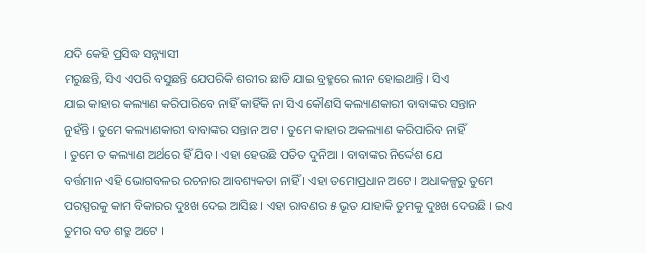ଯଦି କେହି ପ୍ରସିଦ୍ଧ ସନ୍ନ୍ୟାସୀ
ମରୁଛନ୍ତି, ସିଏ ଏପରି ବସୁଛନ୍ତି ଯେପରିକି ଶରୀର ଛାଡି ଯାଇ ବ୍ରହ୍ମରେ ଲୀନ ହୋଇଥାନ୍ତି । ସିଏ
ଯାଇ କାହାର କଲ୍ୟାଣ କରିପାରିବେ ନାହିଁ କାହିଁକି ନା ସିଏ କୌଣସି କଲ୍ୟାଣକାରୀ ବାବାଙ୍କର ସନ୍ତାନ
ନୁହଁନ୍ତି । ତୁମେ କଲ୍ୟାଣକାରୀ ବାବାଙ୍କର ସନ୍ତାନ ଅଟ । ତୁମେ କାହାର ଅକଲ୍ୟାଣ କରିପାରିବ ନାହିଁ
। ତୁମେ ତ କଲ୍ୟାଣ ଅର୍ଥରେ ହିଁ ଯିବ । ଏହା ହେଉଛି ପତିତ ଦୁନିଆ । ବାବାଙ୍କର ନିର୍ଦ୍ଦେଶ ଯେ
ବର୍ତ୍ତମାନ ଏହି ଭୋଗବଳର ରଚନାର ଆବଶ୍ୟକତା ନାହିଁ । ଏହା ତମୋପ୍ରଧାନ ଅଟେ । ଅଧାକଳ୍ପରୁ ତୁମେ
ପରସ୍ପରକୁ କାମ ବିକାରର ଦୁଃଖ ଦେଇ ଆସିଛ । ଏହା ରାବଣର ୫ ଭୂତ ଯାହାକି ତୁମକୁ ଦୁଃଖ ଦେଉଛି । ଇଏ
ତୁମର ବଡ ଶତ୍ରୁ ଅଟେ ।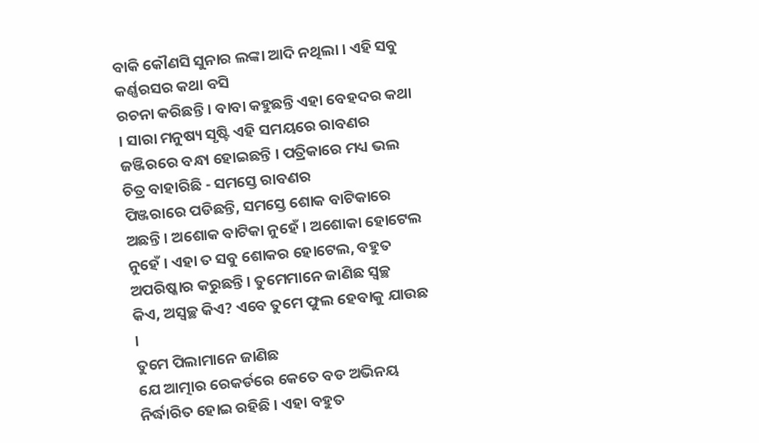ବାକି କୌଣସି ସୁନାର ଲଙ୍କା ଆଦି ନଥିଲା । ଏହି ସବୁ କର୍ଣ୍ଣରସର କଥା ବସି
ରଚନା କରିଛନ୍ତି । ବାବା କହୁଛନ୍ତି ଏହା ବେହଦର କଥା । ସାରା ମନୁଷ୍ୟ ସୃଷ୍ଟି ଏହି ସମୟରେ ରାବଣର
ଜଞ୍ଜିରରେ ବନ୍ଧା ହୋଇଛନ୍ତି । ପତ୍ରିକାରେ ମଧ୍ୟ ଭଲ ଚିତ୍ର ବାହାରିଛି - ସମସ୍ତେ ରାବଣର
ପିଞ୍ଜରାରେ ପଡିଛନ୍ତି, ସମସ୍ତେ ଶୋକ ବାଟିକାରେ ଅଛନ୍ତି । ଅଶୋକ ବାଟିକା ନୁହେଁ । ଅଶୋକା ହୋଟେଲ
ନୁହେଁ । ଏହା ତ ସବୁ ଶୋକର ହୋଟେଲ, ବହୁତ ଅପରିଷ୍କାର କରୁଛନ୍ତି । ତୁମେମାନେ ଜାଣିଛ ସ୍ୱଚ୍ଛ
କିଏ, ଅସ୍ୱଚ୍ଛ କିଏ? ଏବେ ତୁମେ ଫୁଲ ହେବାକୁ ଯାଉଛ ।
ତୁମେ ପିଲାମାନେ ଜାଣିଛ
ଯେ ଆତ୍ମାର ରେକର୍ଡରେ କେତେ ବଡ ଅଭିନୟ ନିର୍ଦ୍ଧାରିତ ହୋଇ ରହିଛି । ଏହା ବହୁତ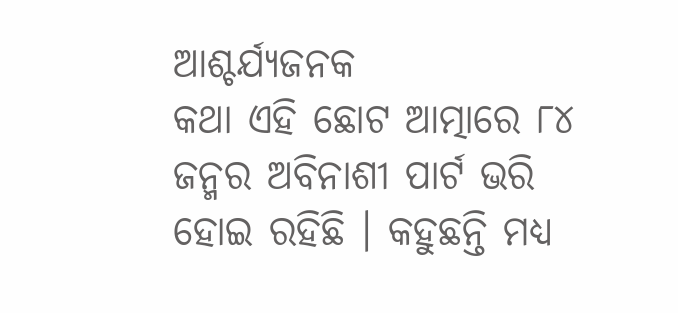ଆଶ୍ଚର୍ଯ୍ୟଜନକ
କଥା ଏହି ଛୋଟ ଆତ୍ମାରେ ୮୪ ଜନ୍ମର ଅବିନାଶୀ ପାର୍ଟ ଭରି ହୋଇ ରହିଛି । କହୁଛନ୍ତି ମଧ୍ୟ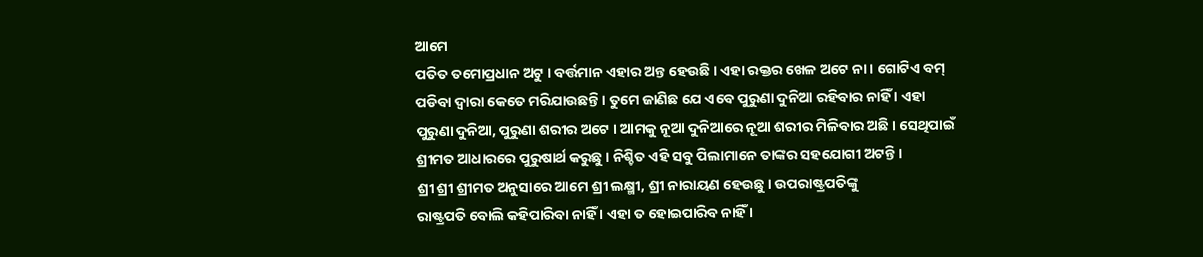ଆମେ
ପତିତ ତମୋପ୍ରଧାନ ଅଟୁ । ବର୍ତ୍ତମାନ ଏହାର ଅନ୍ତ ହେଉଛି । ଏହା ରକ୍ତର ଖେଳ ଅଟେ ନା । ଗୋଟିଏ ବମ୍
ପଡିବା ଦ୍ୱାରା କେତେ ମରିଯାଉଛନ୍ତି । ତୁମେ ଜାଣିଛ ଯେ ଏବେ ପୁରୁଣା ଦୁନିଆ ରହିବାର ନାହିଁ । ଏହା
ପୁରୁଣା ଦୁନିଆ, ପୁରୁଣା ଶରୀର ଅଟେ । ଆମକୁ ନୂଆ ଦୁନିଆରେ ନୂଆ ଶରୀର ମିଳିବାର ଅଛି । ସେଥିପାଇଁ
ଶ୍ରୀମତ ଆଧାରରେ ପୁରୁଷାର୍ଥ କରୁଛୁ । ନିଶ୍ଚିତ ଏହି ସବୁ ପିଲାମାନେ ତାଙ୍କର ସହଯୋଗୀ ଅଟନ୍ତି ।
ଶ୍ରୀ ଶ୍ରୀ ଶ୍ରୀମତ ଅନୁସାରେ ଆମେ ଶ୍ରୀ ଲକ୍ଷ୍ମୀ, ଶ୍ରୀ ନାରାୟଣ ହେଉଛୁ । ଉପରାଷ୍ଟ୍ରପତିଙ୍କୁ
ରାଷ୍ଟ୍ରପତି ବୋଲି କହିପାରିବା ନାହିଁ । ଏହା ତ ହୋଇପାରିବ ନାହିଁ ।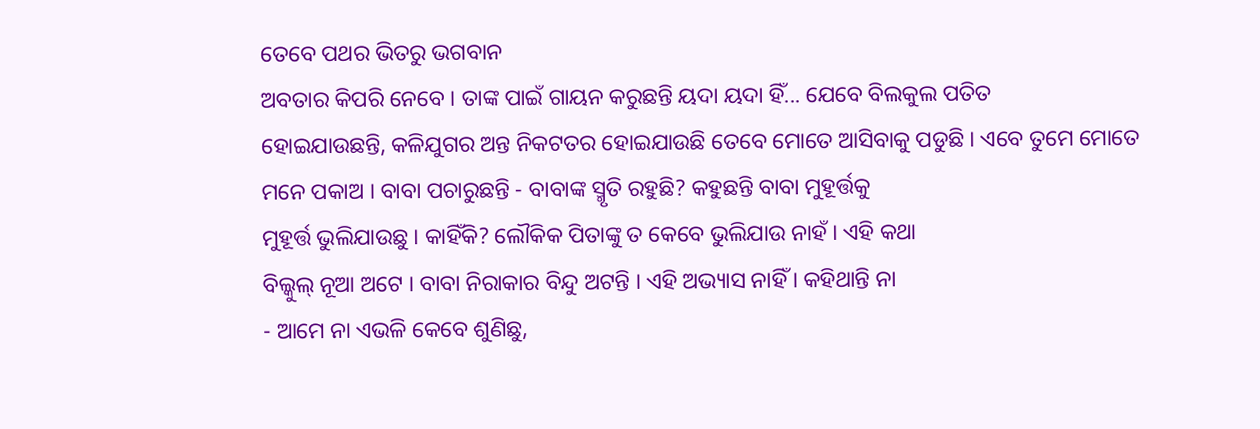ତେବେ ପଥର ଭିତରୁ ଭଗବାନ
ଅବତାର କିପରି ନେବେ । ତାଙ୍କ ପାଇଁ ଗାୟନ କରୁଛନ୍ତି ୟଦା ୟଦା ହିଁ... ଯେବେ ବିଲକୁଲ ପତିତ
ହୋଇଯାଉଛନ୍ତି, କଳିଯୁଗର ଅନ୍ତ ନିକଟତର ହୋଇଯାଉଛି ତେବେ ମୋତେ ଆସିବାକୁ ପଡୁଛି । ଏବେ ତୁମେ ମୋତେ
ମନେ ପକାଅ । ବାବା ପଚାରୁଛନ୍ତି - ବାବାଙ୍କ ସ୍ମୃତି ରହୁଛି? କହୁଛନ୍ତି ବାବା ମୁହୂର୍ତ୍ତକୁ
ମୁହୂର୍ତ୍ତ ଭୁଲିଯାଉଛୁ । କାହିଁକି? ଲୌକିକ ପିତାଙ୍କୁ ତ କେବେ ଭୁଲିଯାଉ ନାହଁ । ଏହି କଥା
ବିଲ୍କୁଲ୍ ନୂଆ ଅଟେ । ବାବା ନିରାକାର ବିନ୍ଦୁ ଅଟନ୍ତି । ଏହି ଅଭ୍ୟାସ ନାହିଁ । କହିଥାନ୍ତି ନା
- ଆମେ ନା ଏଭଳି କେବେ ଶୁଣିଛୁ,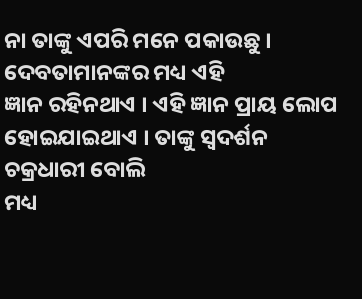ନା ତାଙ୍କୁ ଏପରି ମନେ ପକାଉଛୁ । ଦେବତାମାନଙ୍କର ମଧ୍ୟ ଏହି
ଜ୍ଞାନ ରହିନଥାଏ । ଏହି ଜ୍ଞାନ ପ୍ରାୟ ଲୋପ ହୋଇଯାଇଥାଏ । ତାଙ୍କୁ ସ୍ୱଦର୍ଶନ ଚକ୍ରଧାରୀ ବୋଲି
ମଧ୍ୟ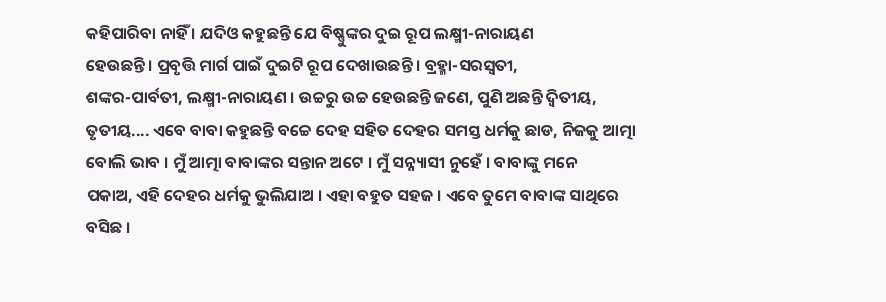କହିପାରିବା ନାହିଁ । ଯଦିଓ କହୁଛନ୍ତି ଯେ ବିଷ୍ଣୁଙ୍କର ଦୁଇ ରୂପ ଲକ୍ଷ୍ମୀ-ନାରାୟଣ
ହେଉଛନ୍ତି । ପ୍ରବୃତ୍ତି ମାର୍ଗ ପାଇଁ ଦୁଇଟି ରୂପ ଦେଖାଉଛନ୍ତି । ବ୍ରହ୍ମା-ସରସ୍ୱତୀ,
ଶଙ୍କର-ପାର୍ବତୀ, ଲକ୍ଷ୍ମୀ-ନାରାୟଣ । ଉଚ୍ଚରୁ ଉଚ୍ଚ ହେଉଛନ୍ତି ଜଣେ, ପୁଣି ଅଛନ୍ତି ଦ୍ୱିତୀୟ,
ତୃତୀୟ.... ଏବେ ବାବା କହୁଛନ୍ତି ବଚ୍ଚେ ଦେହ ସହିତ ଦେହର ସମସ୍ତ ଧର୍ମକୁ ଛାଡ, ନିଜକୁ ଆତ୍ମା
ବୋଲି ଭାବ । ମୁଁ ଆତ୍ମା ବାବାଙ୍କର ସନ୍ତାନ ଅଟେ । ମୁଁ ସନ୍ନ୍ୟାସୀ ନୁହେଁ । ବାବାଙ୍କୁ ମନେ
ପକାଅ, ଏହି ଦେହର ଧର୍ମକୁ ଭୁଲିଯାଅ । ଏହା ବହୁତ ସହଜ । ଏବେ ତୁମେ ବାବାଙ୍କ ସାଥିରେ ବସିଛ ।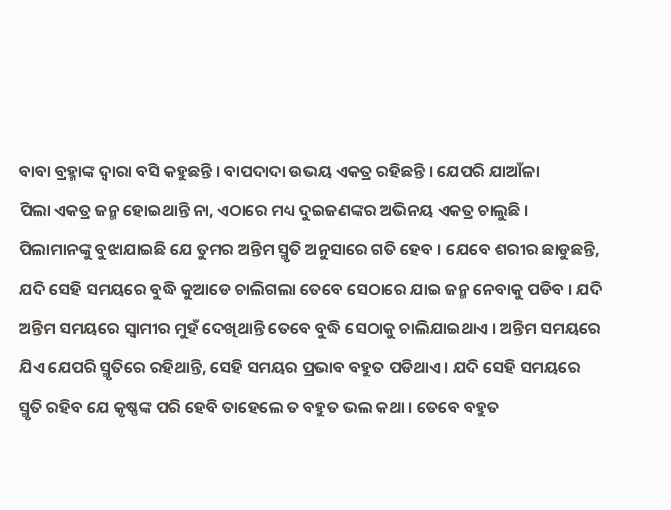ବାବା ବ୍ରହ୍ମାଙ୍କ ଦ୍ୱାରା ବସି କହୁଛନ୍ତି । ବାପଦାଦା ଉଭୟ ଏକତ୍ର ରହିଛନ୍ତି । ଯେପରି ଯାଆଁଳା
ପିଲା ଏକତ୍ର ଜନ୍ମ ହୋଇଥାନ୍ତି ନା, ଏଠାରେ ମଧ୍ୟ ଦୁଇଜଣଙ୍କର ଅଭିନୟ ଏକତ୍ର ଚାଲୁଛି ।
ପିଲାମାନଙ୍କୁ ବୁଝାଯାଇଛି ଯେ ତୁମର ଅନ୍ତିମ ସ୍ମୃତି ଅନୁସାରେ ଗତି ହେବ । ଯେବେ ଶରୀର ଛାଡୁଛନ୍ତି,
ଯଦି ସେହି ସମୟରେ ବୁଦ୍ଧି କୁଆଡେ ଚାଲିଗଲା ତେବେ ସେଠାରେ ଯାଇ ଜନ୍ମ ନେବାକୁ ପଡିବ । ଯଦି
ଅନ୍ତିମ ସମୟରେ ସ୍ୱାମୀର ମୁହଁ ଦେଖିଥାନ୍ତି ତେବେ ବୁଦ୍ଧି ସେଠାକୁ ଚାଲିଯାଇଥାଏ । ଅନ୍ତିମ ସମୟରେ
ଯିଏ ଯେପରି ସ୍ମୃତିରେ ରହିଥାନ୍ତି, ସେହି ସମୟର ପ୍ରଭାବ ବହୁତ ପଡିଥାଏ । ଯଦି ସେହି ସମୟରେ
ସ୍ମୃତି ରହିବ ଯେ କୃଷ୍ଣଙ୍କ ପରି ହେବି ତାହେଲେ ତ ବହୁତ ଭଲ କଥା । ତେବେ ବହୁତ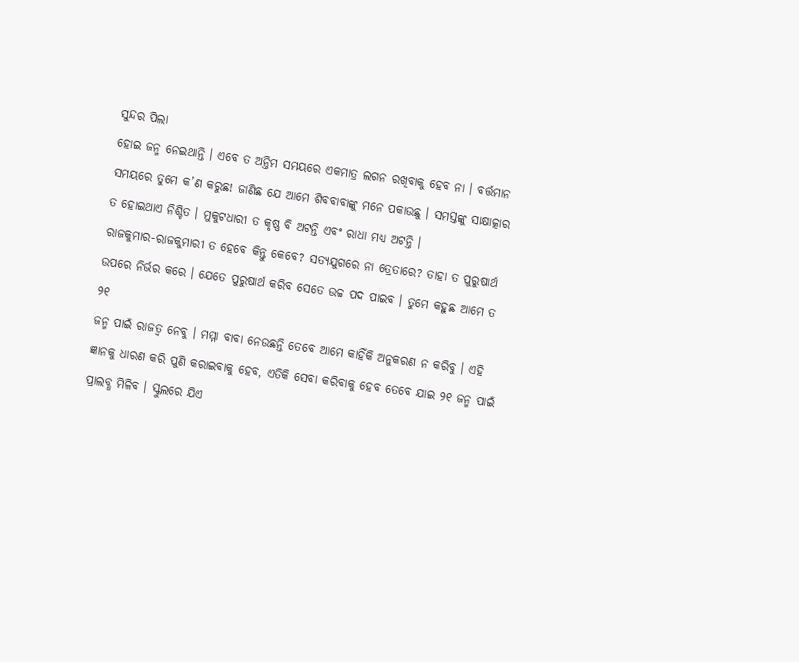ସୁନ୍ଦର ପିଲା
ହୋଇ ଜନ୍ମ ନେଇଥାନ୍ତି । ଏବେ ତ ଅନ୍ତିମ ସମୟରେ ଏକମାତ୍ର ଲଗନ ରଖିବାକୁ ହେବ ନା । ବର୍ତ୍ତମାନ
ସମୟରେ ତୁମେ କ’ଣ କରୁଛ! ଜାଣିଛ ଯେ ଆମେ ଶିବବାବାଙ୍କୁ ମନେ ପକାଉଛୁ । ସମସ୍ତଙ୍କୁ ସାକ୍ଷାତ୍କାର
ତ ହୋଇଥାଏ ନିଶ୍ଚିତ । ମୁକୁଟଧାରୀ ତ କୃଷ୍ଣ ବି ଅଟନ୍ତି ଏବଂ ରାଧା ମଧ୍ୟ ଅଟନ୍ତି ।
ରାଜକୁମାର-ରାଜକୁମାରୀ ତ ହେବେ କିନ୍ତୁ କେବେ? ସତ୍ୟଯୁଗରେ ନା ତ୍ରେତାରେ? ତାହା ତ ପୁରୁଷାର୍ଥ
ଉପରେ ନିର୍ଭର କରେ । ଯେତେ ପୁରୁଷାର୍ଥ କରିବ ସେତେ ଉଚ୍ଚ ପଦ ପାଇବ । ତୁମେ କହୁଛ ଆମେ ତ ୨୧
ଜନ୍ମ ପାଇଁ ରାଜତ୍ୱ ନେବୁ । ମମ୍ମା ବାବା ନେଉଛନ୍ତି ତେବେ ଆମେ କାହିଁକି ଅନୁକରଣ ନ କରିବୁ । ଏହି
ଜ୍ଞାନକୁ ଧାରଣ କରି ପୁଣି କରାଇବାକୁ ହେବ, ଏତିକି ସେବା କରିବାକୁ ହେବ ତେବେ ଯାଇ ୨୧ ଜନ୍ମ ପାଇଁ
ପ୍ରାଲବ୍ଧ ମିଳିବ । ସ୍କୁଲରେ ଯିଏ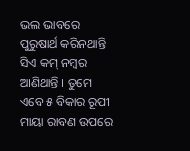ଭଲ ଭାବରେ ପୁରୁଷାର୍ଥ କରିନଥାନ୍ତି ସିଏ କମ୍ ନମ୍ବର
ଆଣିଥାନ୍ତି । ତୁମେ ଏବେ ୫ ବିକାର ରୂପୀ ମାୟା ରାବଣ ଉପରେ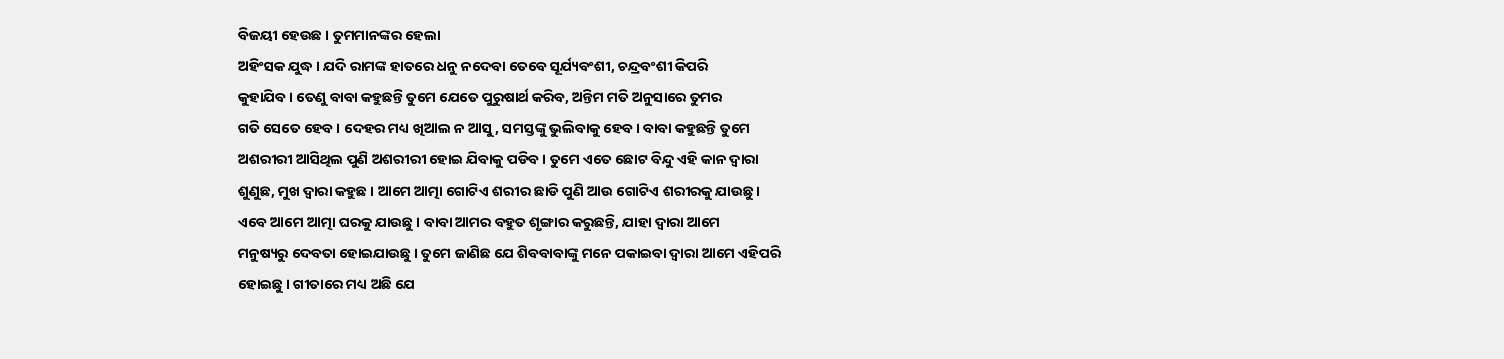ବିଜୟୀ ହେଉଛ । ତୁମମାନଙ୍କର ହେଲା
ଅହିଂସକ ଯୁଦ୍ଧ । ଯଦି ରାମଙ୍କ ହାତରେ ଧନୁ ନଦେବା ତେବେ ସୂର୍ଯ୍ୟବଂଶୀ, ଚନ୍ଦ୍ରବଂଶୀ କିପରି
କୁହାଯିବ । ତେଣୁ ବାବା କହୁଛନ୍ତି ତୁମେ ଯେତେ ପୁରୁଷାର୍ଥ କରିବ, ଅନ୍ତିମ ମତି ଅନୁସାରେ ତୁମର
ଗତି ସେତେ ହେବ । ଦେହର ମଧ୍ୟ ଖିଆଲ ନ ଆସୁ, ସମସ୍ତଙ୍କୁ ଭୁଲିବାକୁ ହେବ । ବାବା କହୁଛନ୍ତି ତୁମେ
ଅଶରୀରୀ ଆସିଥିଲ ପୁଣି ଅଶରୀରୀ ହୋଇ ଯିବାକୁ ପଡିବ । ତୁମେ ଏତେ ଛୋଟ ବିନ୍ଦୁ ଏହି କାନ ଦ୍ୱାରା
ଶୁଣୁଛ, ମୁଖ ଦ୍ୱାରା କହୁଛ । ଆମେ ଆତ୍ମା ଗୋଟିଏ ଶରୀର ଛାଡି ପୁଣି ଆଉ ଗୋଟିଏ ଶରୀରକୁ ଯାଉଛୁ ।
ଏବେ ଆମେ ଆତ୍ମା ଘରକୁ ଯାଉଛୁ । ବାବା ଆମର ବହୁତ ଶୃଙ୍ଗାର କରୁଛନ୍ତି, ଯାହା ଦ୍ୱାରା ଆମେ
ମନୁଷ୍ୟରୁ ଦେବତା ହୋଇଯାଉଛୁ । ତୁମେ ଜାଣିଛ ଯେ ଶିବବାବାଙ୍କୁ ମନେ ପକାଇବା ଦ୍ୱାରା ଆମେ ଏହିପରି
ହୋଇଛୁ । ଗୀତାରେ ମଧ୍ୟ ଅଛି ଯେ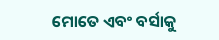ମୋତେ ଏବଂ ବର୍ସାକୁ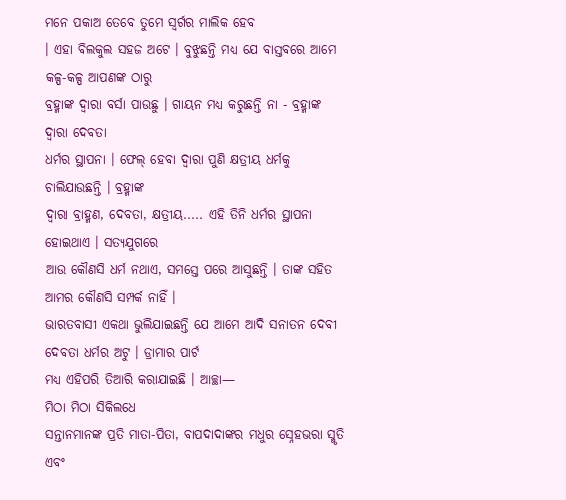ମନେ ପକାଅ ତେବେ ତୁମେ ସ୍ୱର୍ଗର ମାଲିକ ହେବ
। ଏହା ବିଲକୁଲ ସହଜ ଅଟେ । ବୁଝୁଛନ୍ତି ମଧ୍ୟ ଯେ ବାସ୍ତବରେ ଆମେ କଳ୍ପ-କଳ୍ପ ଆପଣଙ୍କ ଠାରୁ
ବ୍ରହ୍ମାଙ୍କ ଦ୍ୱାରା ବର୍ସା ପାଉଛୁ । ଗାୟନ ମଧ୍ୟ କରୁଛନ୍ତି ନା - ବ୍ରହ୍ମାଙ୍କ ଦ୍ୱାରା ଦେବତା
ଧର୍ମର ସ୍ଥାପନା । ଫେଲ୍ ହେବା ଦ୍ୱାରା ପୁଣି କ୍ଷତ୍ରୀୟ ଧର୍ମକୁ ଚାଲିଯାଉଛନ୍ତି । ବ୍ରହ୍ମାଙ୍କ
ଦ୍ୱାରା ବ୍ରାହ୍ମଣ, ଦେବତା, କ୍ଷତ୍ରୀୟ..... ଏହି ତିନି ଧର୍ମର ସ୍ଥାପନା ହୋଇଥାଏ । ସତ୍ୟଯୁଗରେ
ଆଉ କୌଣସି ଧର୍ମ ନଥାଏ, ସମସ୍ତେ ପରେ ଆସୁଛନ୍ତି । ତାଙ୍କ ସହିତ ଆମର କୌଣସି ସମ୍ପର୍କ ନାହିଁ ।
ଭାରତବାସୀ ଏକଥା ଭୁଲିଯାଇଛନ୍ତି ଯେ ଆମେ ଆଦି ସନାତନ ଦେବୀ ଦେବତା ଧର୍ମର ଅଟୁ । ଡ୍ରାମାର ପାର୍ଟ
ମଧ୍ୟ ଏହିପରି ତିଆରି କରାଯାଇଛି । ଆଚ୍ଛା—
ମିଠା ମିଠା ସିକିଲଧେ
ସନ୍ତାନମାନଙ୍କ ପ୍ରତି ମାତା-ପିତା, ବାପଦାଦାଙ୍କର ମଧୁର ସ୍ନେହଭରା ସ୍ମୃତି ଏବଂ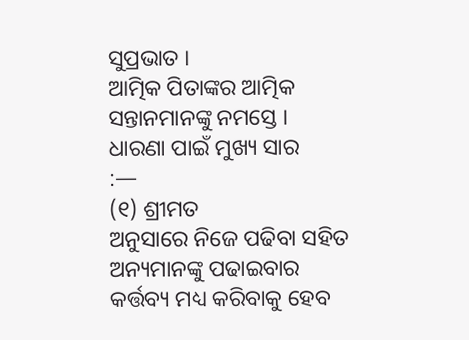ସୁପ୍ରଭାତ ।
ଆତ୍ମିକ ପିତାଙ୍କର ଆତ୍ମିକ ସନ୍ତାନମାନଙ୍କୁ ନମସ୍ତେ ।
ଧାରଣା ପାଇଁ ମୁଖ୍ୟ ସାର
:—
(୧) ଶ୍ରୀମତ
ଅନୁସାରେ ନିଜେ ପଢିବା ସହିତ ଅନ୍ୟମାନଙ୍କୁ ପଢାଇବାର କର୍ତ୍ତବ୍ୟ ମଧ୍ୟ କରିବାକୁ ହେବ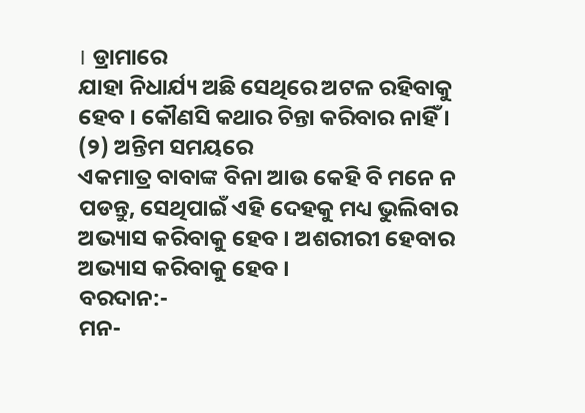। ଡ୍ରାମାରେ
ଯାହା ନିଧାର୍ଯ୍ୟ ଅଛି ସେଥିରେ ଅଟଳ ରହିବାକୁ ହେବ । କୌଣସି କଥାର ଚିନ୍ତା କରିବାର ନାହିଁ ।
(୨) ଅନ୍ତିମ ସମୟରେ
ଏକମାତ୍ର ବାବାଙ୍କ ବିନା ଆଉ କେହି ବି ମନେ ନ ପଡନ୍ତୁ, ସେଥିପାଇଁ ଏହି ଦେହକୁ ମଧ୍ୟ ଭୁଲିବାର
ଅଭ୍ୟାସ କରିବାକୁ ହେବ । ଅଶରୀରୀ ହେବାର ଅଭ୍ୟାସ କରିବାକୁ ହେବ ।
ବରଦାନ:-
ମନ-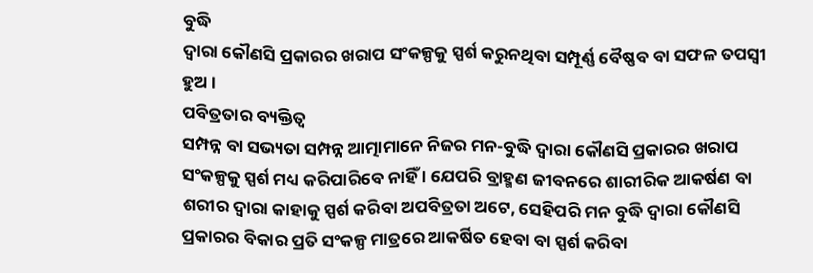ବୁଦ୍ଧି
ଦ୍ୱାରା କୌଣସି ପ୍ରକାରର ଖରାପ ସଂକଳ୍ପକୁ ସ୍ପର୍ଶ କରୁନଥିବା ସମ୍ପୂର୍ଣ୍ଣ ବୈଷ୍ଣବ ବା ସଫଳ ତପସ୍ୱୀ
ହୁଅ ।
ପବିତ୍ରତାର ବ୍ୟକ୍ତିତ୍ୱ
ସମ୍ପନ୍ନ ବା ସଭ୍ୟତା ସମ୍ପନ୍ନ ଆତ୍ମାମାନେ ନିଜର ମନ-ବୁଦ୍ଧି ଦ୍ୱାରା କୌଣସି ପ୍ରକାରର ଖରାପ
ସଂକଳ୍ପକୁ ସ୍ପର୍ଶ ମଧ୍ୟ କରିପାରିବେ ନାହିଁ । ଯେପରି ବ୍ରାହ୍ମଣ ଜୀବନରେ ଶାରୀରିକ ଆକର୍ଷଣ ବା
ଶରୀର ଦ୍ୱାରା କାହାକୁ ସ୍ପର୍ଶ କରିବା ଅପବିତ୍ରତା ଅଟେ, ସେହିପରି ମନ ବୁଦ୍ଧି ଦ୍ୱାରା କୌଣସି
ପ୍ରକାରର ବିକାର ପ୍ରତି ସଂକଳ୍ପ ମାତ୍ରରେ ଆକର୍ଷିତ ହେବା ବା ସ୍ପର୍ଶ କରିବା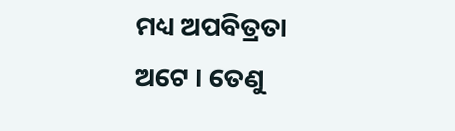ମଧ୍ୟ ଅପବିତ୍ରତା
ଅଟେ । ତେଣୁ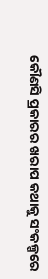କୌଣସି ପ୍ରକାରର ଖରାପ କଥାକୁ ସଂକଳ୍ପରେ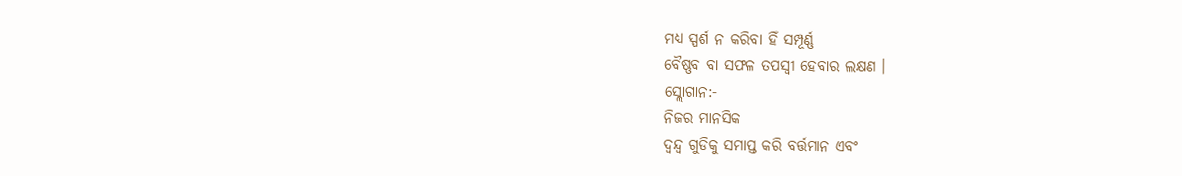ମଧ୍ୟ ସ୍ପର୍ଶ ନ କରିବା ହିଁ ସମ୍ପୂର୍ଣ୍ଣ
ବୈଷ୍ଣବ ବା ସଫଳ ତପସ୍ୱୀ ହେବାର ଲକ୍ଷଣ ।
ସ୍ଲୋଗାନ:-
ନିଜର ମାନସିକ
ଦ୍ୱନ୍ଦ୍ୱ ଗୁଡିକୁ ସମାପ୍ତ କରି ବର୍ତ୍ତମାନ ଏବଂ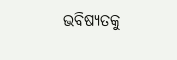ଭବିଷ୍ୟତକୁ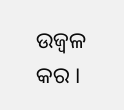ଉଜ୍ୱଳ କର ।